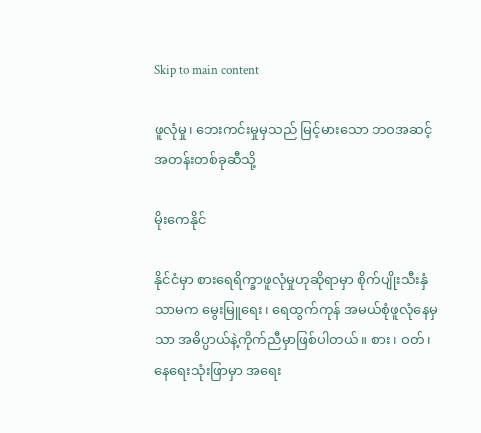Skip to main content

ဖူလုံမှု၊ ဘေးကင်းမှုမှသည် မြင့်မားသော ဘဝအဆင့်အတန်းတစ်ခုဆီသို့

မိုးကေနိုင်

နိုင်ငံမှာ စားရေရိက္ခာဖူလုံမှုဟုဆိုရာမှာ စိုက်ပျိုးသီးနှံသာမက မွေးမြူရေး၊ ရေထွက်ကုန် အမယ်စုံဖူလုံနေမှသာ အဓိပ္ပာယ်နဲ့ကိုက်ညီမှာဖြစ်ပါတယ်။ စား၊ ဝတ်၊ နေရေးသုံးဖြာမှာ အရေး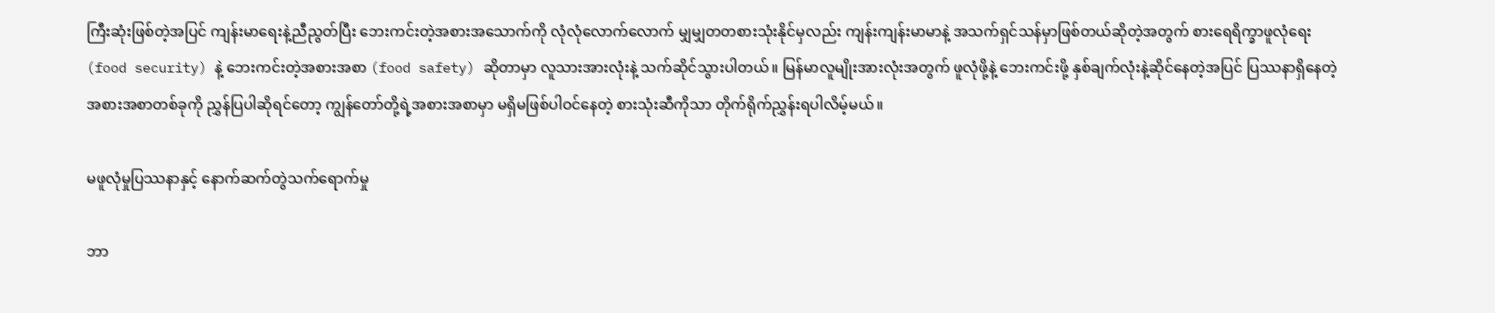ကြီးဆုံးဖြစ်တဲ့အပြင် ကျန်းမာရေးနဲ့ညီညွတ်ပြီး ဘေးကင်းတဲ့အစားအသောက်ကို လုံလုံလောက်လောက် မျှမျှတတစားသုံးနိုင်မှလည်း ကျန်းကျန်းမာမာနဲ့ အသက်ရှင်သန်မှာဖြစ်တယ်ဆိုတဲ့အတွက် စားရေရိက္ခာဖူလုံရေး (food security) နဲ့ ဘေးကင်းတဲ့အစားအစာ (food safety) ဆိုတာမှာ လူသားအားလုံးနဲ့ သက်ဆိုင်သွားပါတယ်။ မြန်မာလူမျိုးအားလုံးအတွက် ဖူလုံဖို့နဲ့ ဘေးကင်းဖို့ နှစ်ချက်လုံးနဲ့ဆိုင်နေတဲ့အပြင် ပြဿနာရှိနေတဲ့ အစားအစာတစ်ခုကို ညွှန်ပြပါဆိုရင်တော့ ကျွန်တော်တို့ရဲ့အစားအစာမှာ မရှိမဖြစ်ပါဝင်နေတဲ့ စားသုံးဆီကိုသာ တိုက်ရိုက်ညွှန်းရပါလိမ့်မယ်။

မဖူလုံမှုပြဿနာနှင့် နောက်ဆက်တွဲသက်ရောက်မှု

ဘာ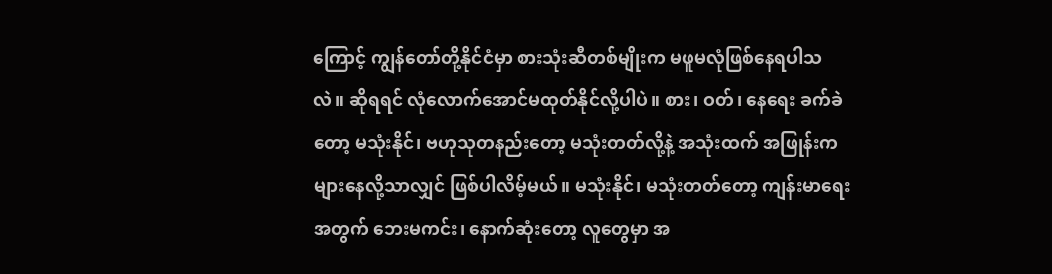ကြောင့် ကျွန်တော်တို့နိုင်ငံမှာ စားသုံးဆီတစ်မျိုးက မဖူမလုံဖြစ်နေရပါသလဲ။ ဆိုရရင် လုံလောက်အောင်မထုတ်နိုင်လို့ပါပဲ။ စား၊ ဝတ်၊ နေရေး ခက်ခဲတော့ မသုံးနိုင်၊ ဗဟုသုတနည်းတော့ မသုံးတတ်လို့နဲ့ အသုံးထက် အဖြုန်းက များနေလို့သာလျှင် ဖြစ်ပါလိမ့်မယ်။ မသုံးနိုင်၊ မသုံးတတ်တော့ ကျန်းမာရေးအတွက် ဘေးမကင်း၊ နောက်ဆုံးတော့ လူတွေမှာ အ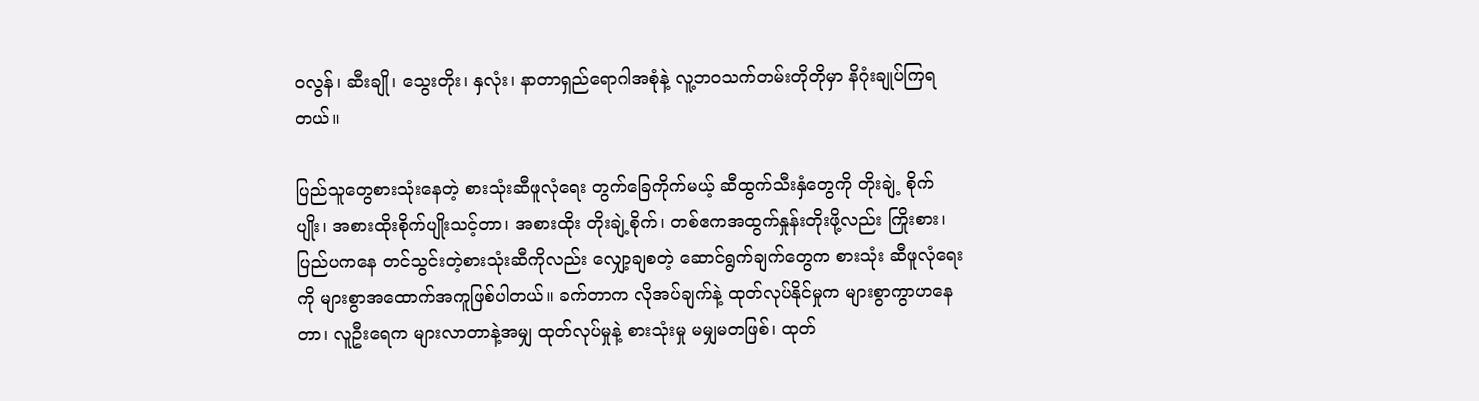ဝလွန်၊ ဆီးချို၊ သွေးတိုး၊ နှလုံး၊ နာတာရှည်ရောဂါအစုံနဲ့ လူ့ဘဝသက်တမ်းတိုတိုမှာ နိဂုံးချုပ်ကြရတယ်။

ပြည်သူတွေစားသုံးနေတဲ့ စားသုံးဆီဖူလုံရေး တွက်ခြေကိုက်မယ့် ဆီထွက်သီးနှံတွေကို တိုးချဲ့ စိုက်ပျိုး၊ အစားထိုးစိုက်ပျိုးသင့်တာ၊ အစားထိုး တိုးချဲ့စိုက်၊ တစ်ဧကအထွက်နှုန်းတိုးဖို့လည်း ကြိုးစား၊ ပြည်ပကနေ တင်သွင်းတဲ့စားသုံးဆီကိုလည်း လျှော့ချစတဲ့ ဆောင်ရွက်ချက်တွေက စားသုံး ဆီဖူလုံရေးကို များစွာအထောက်အကူဖြစ်ပါတယ်။ ခက်တာက လိုအပ်ချက်နဲ့ ထုတ်လုပ်နိုင်မှုက များစွာကွာဟနေတာ၊ လူဦးရေက များလာတာနဲ့အမျှ ထုတ်လုပ်မှုနဲ့ စားသုံးမှု မမျှမတဖြစ်၊ ထုတ်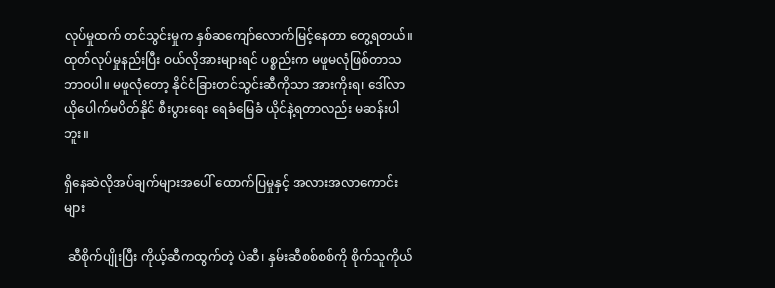လုပ်မှုထက် တင်သွင်းမှုက နှစ်ဆကျော်လောက်မြင့်နေတာ တွေ့ရတယ်။ ထုတ်လုပ်မှုနည်းပြီး ဝယ်လိုအားများရင် ပစ္စည်းက မဖူမလုံဖြစ်တာသဘာဝပါ။ မဖူလုံတော့ နိုင်ငံခြားတင်သွင်းဆီကိုသာ အားကိုးရ၊ ဒေါ်လာယိုပေါက်မပိတ်နိုင် စီးပွားရေး ရေခံမြေခံ ယိုင်နဲ့ရတာလည်း မဆန်းပါဘူး။

ရှိနေဆဲလိုအပ်ချက်များအပေါ် ထောက်ပြမှုနှင့် အလားအလာကောင်းများ

 ဆီစိုက်ပျိုးပြီး ကိုယ့်ဆီကထွက်တဲ့ ပဲဆီ၊ နှမ်းဆီစစ်စစ်ကို စိုက်သူကိုယ်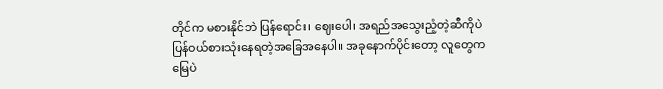တိုင်က မစားနိုင်ဘဲ ပြန်ရောင်း၊ ဈေးပေါ၊ အရည်အသွေးညံ့တဲ့ဆီကိုပဲ ပြန်ဝယ်စားသုံးနေရတဲ့အခြေအနေပါ။ အခုနောက်ပိုင်းတော့ လူတွေက မြေပဲ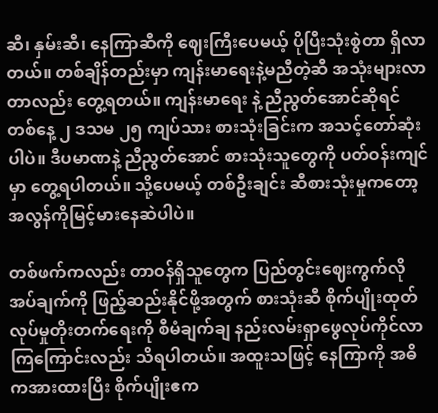ဆီ၊ နှမ်းဆီ၊ နေကြာဆီကို ဈေးကြီးပေမယ့် ပိုပြီးသုံးစွဲတာ ရှိလာတယ်။ တစ်ချိန်တည်းမှာ ကျန်းမာရေးနဲ့မညီတဲ့ဆီ အသုံးများလာတာလည်း တွေ့ရတယ်။ ကျန်းမာရေး နဲ့ ညီညွတ်အောင်ဆိုရင် တစ်နေ့ ၂ ဒသမ ၂၅ ကျပ်သား စားသုံးခြင်းက အသင့်တော်ဆုံးပါပဲ။ ဒီပမာဏနဲ့ ညီညွတ်အောင် စားသုံးသူတွေကို ပတ်ဝန်းကျင်မှာ တွေ့ရပါတယ်။ သို့ပေမယ့် တစ်ဦးချင်း ဆီစားသုံးမှုကတော့ အလွန်ကိုမြင့်မားနေဆဲပါပဲ။

တစ်ဖက်ကလည်း တာဝန်ရှိသူတွေက ပြည်တွင်းဈေးကွက်လိုအပ်ချက်ကို ဖြည့်ဆည်းနိုင်ဖို့အတွက် စားသုံးဆီ စိုက်ပျိုးထုတ်လုပ်မှုတိုးတက်ရေးကို စီမံချက်ချ နည်းလမ်းရှာဖွေလုပ်ကိုင်လာကြကြောင်းလည်း သိရပါတယ်။ အထူးသဖြင့် နေကြာကို အဓိကအားထားပြီး စိုက်ပျိုးဧက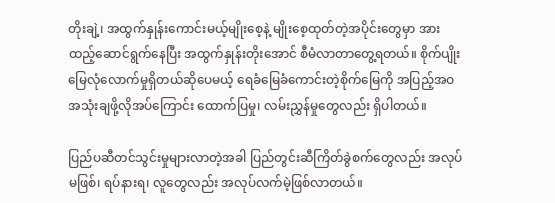တိုးချဲ့၊ အထွက်နှုန်းကောင်းမယ့်မျိုးစေ့နဲ့ မျိုးစေ့ထုတ်တဲ့အပိုင်းတွေမှာ အားထည့်ဆောင်ရွက်နေပြီး အထွက်နှုန်းတိုးအောင် စီမံလာတာတွေ့ရတယ်။ စိုက်ပျိုးမြေလုံလောက်မှုရှိတယ်ဆိုပေမယ့် ရေခံမြေခံကောင်းတဲ့စိုက်မြေကို အပြည့်အဝအသုံးချဖို့လိုအပ်ကြောင်း ထောက်ပြမှု၊ လမ်းညွှန်မှုတွေလည်း ရှိပါတယ်။

ပြည်ပဆီတင်သွင်းမှုများလာတဲ့အခါ ပြည်တွင်းဆီကြိတ်ခွဲစက်တွေလည်း အလုပ်မဖြစ်၊ ရပ်နားရ၊ လူတွေလည်း အလုပ်လက်မဲ့ဖြစ်လာတယ်။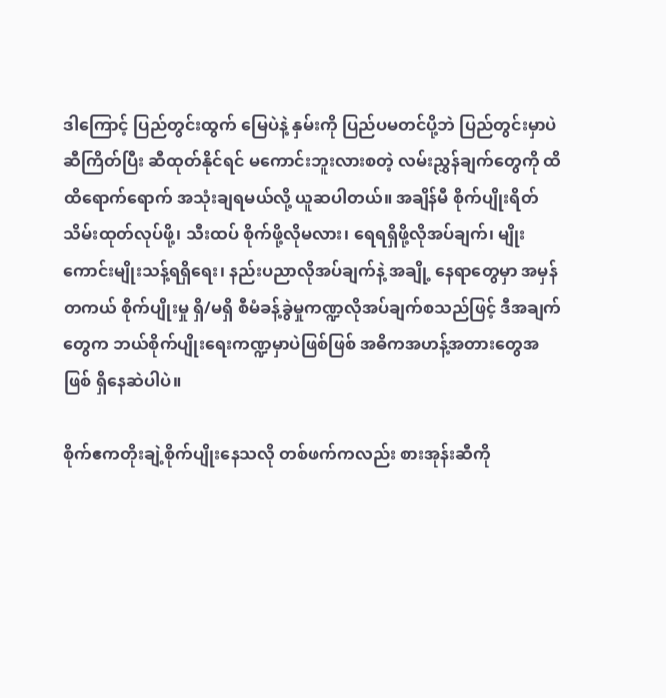ဒါကြောင့် ပြည်တွင်းထွက် မြေပဲနဲ့ နှမ်းကို ပြည်ပမတင်ပို့ဘဲ ပြည်တွင်းမှာပဲ ဆီကြိတ်ပြီး ဆီထုတ်နိုင်ရင် မကောင်းဘူးလားစတဲ့ လမ်းညွှန်ချက်တွေကို ထိထိရောက်ရောက် အသုံးချရမယ်လို့ ယူဆပါတယ်။ အချိန်မီ စိုက်ပျိုးရိတ်သိမ်းထုတ်လုပ်ဖို့၊ သီးထပ် စိုက်ဖို့လိုမလား၊ ရေရရှိဖို့လိုအပ်ချက်၊ မျိုးကောင်းမျိုးသန့်ရရှိရေး၊ နည်းပညာလိုအပ်ချက်နဲ့ အချို့ နေရာတွေမှာ အမှန်တကယ် စိုက်ပျိုးမှု ရှိ/မရှိ စီမံခန့်ခွဲမှုကဏ္ဍလိုအပ်ချက်စသည်ဖြင့် ဒီအချက်တွေက ဘယ်စိုက်ပျိုးရေးကဏ္ဍမှာပဲဖြစ်ဖြစ် အဓိကအဟန့်အတားတွေအဖြစ် ရှိနေဆဲပါပဲ။

စိုက်ဧကတိုးချဲ့စိုက်ပျိုးနေသလို တစ်ဖက်ကလည်း စားအုန်းဆီကို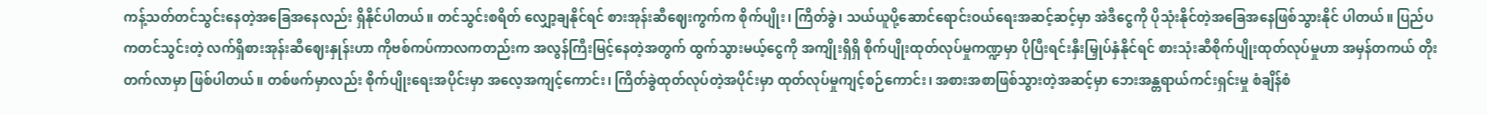ကန့်သတ်တင်သွင်းနေတဲ့အခြေအနေလည်း ရှိနိုင်ပါတယ်။ တင်သွင်းစရိတ် လျှော့ချနိုင်ရင် စားအုန်းဆီဈေးကွက်က စိုက်ပျိုး၊ ကြိတ်ခွဲ၊ သယ်ယူပို့ဆောင်ရောင်းဝယ်ရေးအဆင့်ဆင့်မှာ အဲဒီငွေကို ပိုသုံးနိုင်တဲ့အခြေအနေဖြစ်သွားနိုင် ပါတယ်။ ပြည်ပကတင်သွင်းတဲ့ လက်ရှိစားအုန်းဆီဈေးနှုန်းဟာ ကိုဗစ်ကပ်ကာလကတည်းက အလွန်ကြီးမြင့်နေတဲ့အတွက် ထွက်သွားမယ့်ငွေကို အကျိုးရှိရှိ စိုက်ပျိုးထုတ်လုပ်မှုကဏ္ဍမှာ ပိုပြီးရင်းနှီးမြှုပ်နှံနိုင်ရင် စားသုံးဆီစိုက်ပျိုးထုတ်လုပ်မှုဟာ အမှန်တကယ် တိုးတက်လာမှာ ဖြစ်ပါတယ်။ တစ်ဖက်မှာလည်း စိုက်ပျိုးရေးအပိုင်းမှာ အလေ့အကျင့်ကောင်း၊ ကြိတ်ခွဲထုတ်လုပ်တဲ့အပိုင်းမှာ ထုတ်လုပ်မှုကျင့်စဉ်ကောင်း၊ အစားအစာဖြစ်သွားတဲ့အဆင့်မှာ ဘေးအန္တရာယ်ကင်းရှင်းမှု စံချိန်စံ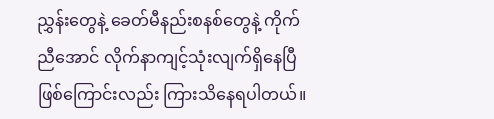ညွှန်းတွေနဲ့ ခေတ်မီနည်းစနစ်တွေနဲ့ ကိုက်ညီအောင် လိုက်နာကျင့်သုံးလျက်ရှိနေပြီဖြစ်ကြောင်းလည်း ကြားသိနေရပါတယ်။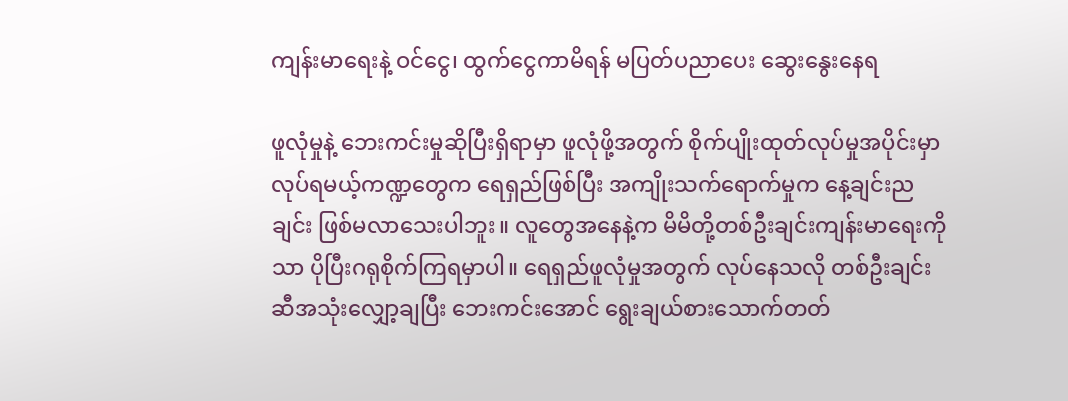ကျန်းမာရေးနဲ့ ဝင်ငွေ၊ ထွက်ငွေကာမိရန် မပြတ်ပညာပေး ဆွေးနွေးနေရ

ဖူလုံမှုနဲ့ ဘေးကင်းမှုဆိုပြီးရှိရာမှာ ဖူလုံဖို့အတွက် စိုက်ပျိုးထုတ်လုပ်မှုအပိုင်းမှာ လုပ်ရမယ့်ကဏ္ဍတွေက ရေရှည်ဖြစ်ပြီး အကျိုးသက်ရောက်မှုက နေ့ချင်းညချင်း ဖြစ်မလာသေးပါဘူး။ လူတွေအနေနဲ့က မိမိတို့တစ်ဦးချင်းကျန်းမာရေးကိုသာ ပိုပြီးဂရုစိုက်ကြရမှာပါ။ ရေရှည်ဖူလုံမှုအတွက် လုပ်နေသလို တစ်ဦးချင်း ဆီအသုံးလျှော့ချပြီး ဘေးကင်းအောင် ရွေးချယ်စားသောက်တတ်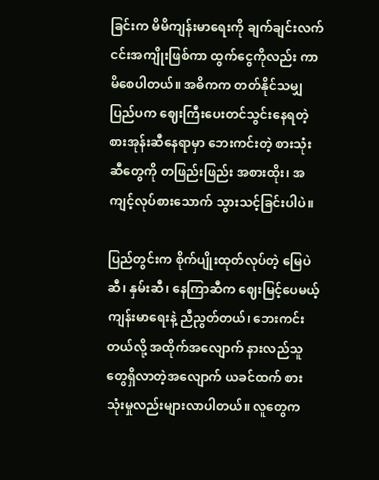ခြင်းက မိမိကျန်းမာရေးကို ချက်ချင်းလက်ငင်းအကျိုးဖြစ်ကာ ထွက်ငွေကိုလည်း ကာမိစေပါတယ်။ အဓိကက တတ်နိုင်သမျှ ပြည်ပက ဈေးကြီးပေးတင်သွင်းနေရတဲ့ စားအုန်းဆီနေရာမှာ ဘေးကင်းတဲ့ စားသုံးဆီတွေကို တဖြည်းဖြည်း အစားထိုး၊ အကျင့်လုပ်စားသောက် သွားသင့်ခြင်းပါပဲ။

ပြည်တွင်းက စိုက်ပျိုးထုတ်လုပ်တဲ့ မြေပဲဆီ၊ နှမ်းဆီ၊ နေကြာဆီက ဈေးမြင့်ပေမယ့် ကျန်းမာရေးနဲ့ ညီညွတ်တယ်၊ ဘေးကင်းတယ်လို့ အထိုက်အလျောက် နားလည်သူတွေရှိလာတဲ့အလျောက် ယခင်ထက် စားသုံးမှုလည်းများလာပါတယ်။ လူတွေက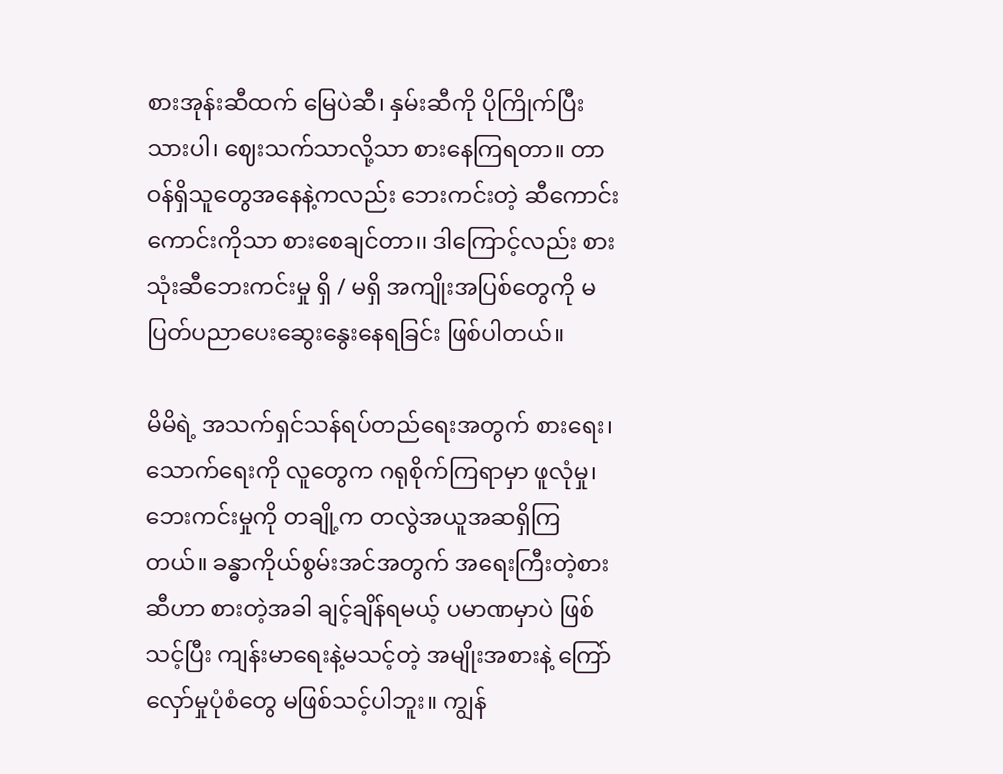စားအုန်းဆီထက် မြေပဲဆီ၊ နှမ်းဆီကို ပိုကြိုက်ပြီးသားပါ၊ ဈေးသက်သာလို့သာ စားနေကြရတာ။ တာဝန်ရှိသူတွေအနေနဲ့ကလည်း ဘေးကင်းတဲ့ ဆီကောင်းကောင်းကိုသာ စားစေချင်တာ၊၊ ဒါကြောင့်လည်း စားသုံးဆီဘေးကင်းမှု ရှိ / မရှိ အကျိုးအပြစ်တွေကို မပြတ်ပညာပေးဆွေးနွေးနေရခြင်း ဖြစ်ပါတယ်။

မိမိရဲ့ အသက်ရှင်သန်ရပ်တည်ရေးအတွက် စားရေး၊ သောက်ရေးကို လူတွေက ဂရုစိုက်ကြရာမှာ ဖူလုံမှု၊ ဘေးကင်းမှုကို တချို့က တလွဲအယူအဆရှိကြတယ်။ ခန္ဓာကိုယ်စွမ်းအင်အတွက် အရေးကြီးတဲ့စားဆီဟာ စားတဲ့အခါ ချင့်ချိန်ရမယ့် ပမာဏမှာပဲ ဖြစ်သင့်ပြီး ကျန်းမာရေးနဲ့မသင့်တဲ့ အမျိုးအစားနဲ့ ကြော်လှော်မှုပုံစံတွေ မဖြစ်သင့်ပါဘူး။ ကျွန်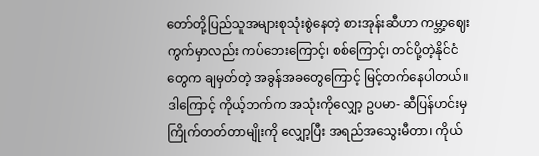တော်တို့ပြည်သူအများစုသုံးစွဲနေတဲ့ စားအုန်းဆီဟာ ကမ္ဘာ့ဈေးကွက်မှာလည်း ကပ်ဘေးကြောင့်၊ စစ်ကြောင့်၊ တင်ပို့တဲ့နိုင်ငံတွေက ချမှတ်တဲ့ အခွန်အခတွေကြောင့် မြင့်တက်နေပါတယ်။ ဒါကြောင့် ကိုယ့်ဘက်က အသုံးကိုလျှော့ ဥပမာ- ဆီပြန်ဟင်းမှ ကြိုက်တတ်တာမျိုးကို လျှော့ပြီး အရည်အသွေးမီတာ၊ ကိုယ်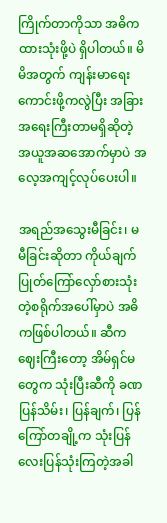ကြိုက်တာကိုသာ အဓိကထားသုံးဖို့ပဲ ရှိပါတယ်။ မိမိအတွက် ကျန်းမာရေးကောင်းဖို့ကလွဲပြီး အခြားအရေးကြီးတာမရှိဆိုတဲ့ အယူအဆအောက်မှာပဲ အလေ့အကျင့်လုပ်ပေးပါ။

အရည်အသွေးမီခြင်း၊ မမီခြင်းဆိုတာ ကိုယ်ချက်ပြုတ်ကြော်လှော်စားသုံးတဲ့စရိုက်အပေါ်မှာပဲ အဓိကဖြစ်ပါတယ်။ ဆီကဈေးကြီးတော့ အိမ်ရှင်မတွေက သုံးပြီးဆီကို ခဏပြန်သိမ်း၊ ပြန်ချက်၊ ပြန်ကြော်တချို့က သုံးပြန်လေးပြန်သုံးကြတဲ့အခါ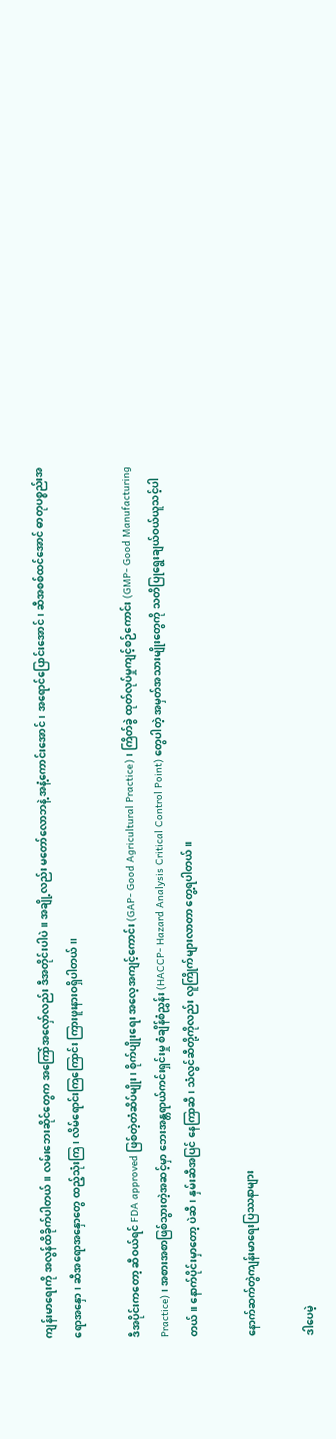ကျန်းမာရေးကို အလွန်ထိခိုက်ပါတယ်။ လမ်းဘေးဆိုင်တွေက အကြော်အလှော်လည်း ဒီအတိုင်းပါပဲ။ အချို့လည်း မတော်လောဘနဲ့ အနံ့ကောင်းအောင်၊ အရောင်ပြောင်းအောင်၊ ဆီအစစ်ထင်အောင် ဓာတုပစ္စည်းအရောအနှော၊ ဆီအရောအနှောတွေ ထည့်သုံးကြ၊ လိမ်ရောင်းကြကြောင်း ကြားဖူးနားဝရှိပါတယ်၊၊

ဒီအပိုင်းကတော့ ဆီဝယ်ရင် FDA approved ဖြစ်တဲ့တံဆိပ်မျိုး၊ စိုက်ပျိုးရေး အလေ့အကျင့်ကောင်း (GAP- Good Agricultural Practice)၊ ကြိတ်ခွဲ ထုတ်လုပ်မှုကျင့်စဉ်ကောင်း (GMP- Good Manufacturing Practice)၊ အစားအစာဖြစ်သွားတဲ့အဆင့်မှာ ဘေးအန္တရာယ်ကင်းရှင်းမှု စံချိန်စံညွှန်း (HACCP- Hazard Analysis Critical Control Point) တွေပါတဲ့ အမှတ်အသားမျိုးတွေကို သတိပြုရွေးချယ်ဝယ်ယူသင့်ပါတယ်။ နောက်ပိုင်းမှာတော့ ပဲဆီ၊ နှမ်းဆီအပြင် နေကြာဆီ၊ သံလွင်ဆီတို့ကိုလည်း လူကြိုက်များလာတာ တွေ့ရပါတယ်။

နောက်ဆက်တွဲကျန်းမာရေးပြဿနာများ

ဒါပေမဲ့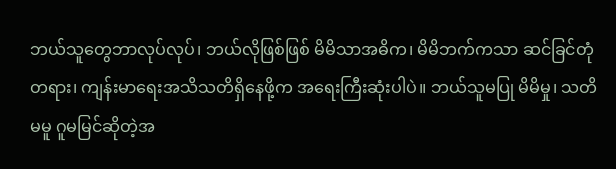ဘယ်သူတွေဘာလုပ်လုပ်၊ ဘယ်လိုဖြစ်ဖြစ် မိမိသာအဓိက၊ မိမိဘက်ကသာ ဆင်ခြင်တုံတရား၊ ကျန်းမာရေးအသိသတိရှိနေဖို့က အရေးကြီးဆုံးပါပဲ။ ဘယ်သူမပြု မိမိမှု၊ သတိမမူ ဂူမမြင်ဆိုတဲ့အ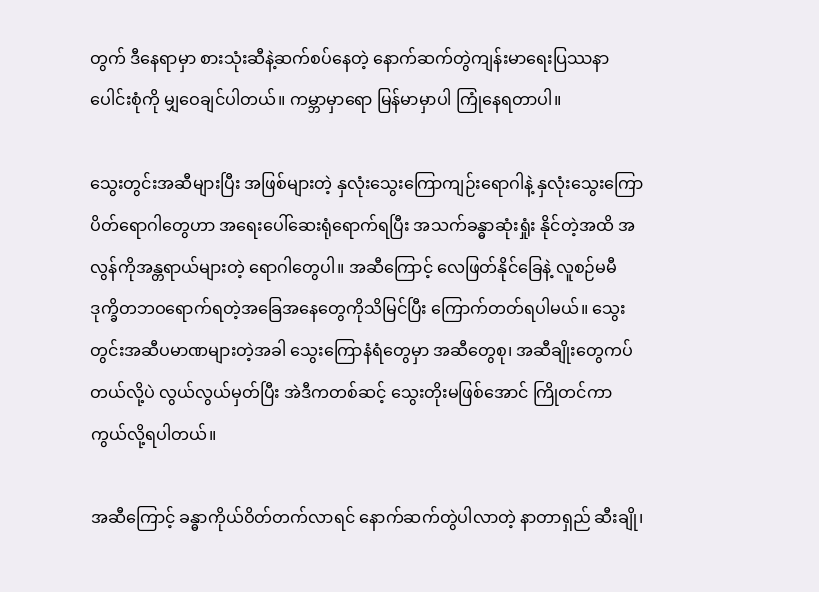တွက် ဒီနေရာမှာ စားသုံးဆီနဲ့ဆက်စပ်နေတဲ့ နောက်ဆက်တွဲကျန်းမာရေးပြဿနာပေါင်းစုံကို မျှဝေချင်ပါတယ်။ ကမ္ဘာမှာရော မြန်မာမှာပါ ကြုံနေရတာပါ။

သွေးတွင်းအဆီများပြီး အဖြစ်များတဲ့ နှလုံးသွေးကြောကျဉ်းရောဂါနဲ့ နှလုံးသွေးကြောပိတ်ရောဂါတွေဟာ အရေးပေါ်ဆေးရုံရောက်ရပြီး အသက်ခန္ဓာဆုံးရှုံး နိုင်တဲ့အထိ အလွန်ကိုအန္တရာယ်များတဲ့ ရောဂါတွေပါ။ အဆီကြောင့် လေဖြတ်နိုင်ခြေနဲ့ လူစဉ်မမီ ဒုက္ခိတဘဝရောက်ရတဲ့အခြေအနေတွေကိုသိမြင်ပြီး ကြောက်တတ်ရပါမယ်။ သွေးတွင်းအဆီပမာဏများတဲ့အခါ သွေးကြောနံရံတွေမှာ အဆီတွေစု၊ အဆီချိုးတွေကပ်တယ်လို့ပဲ လွယ်လွယ်မှတ်ပြီး အဲဒီကတစ်ဆင့် သွေးတိုးမဖြစ်အောင် ကြိုတင်ကာကွယ်လို့ရပါတယ်။

အဆီကြောင့် ခန္ဓာကိုယ်ဝိတ်တက်လာရင် နောက်ဆက်တွဲပါလာတဲ့ နာတာရှည် ဆီးချို၊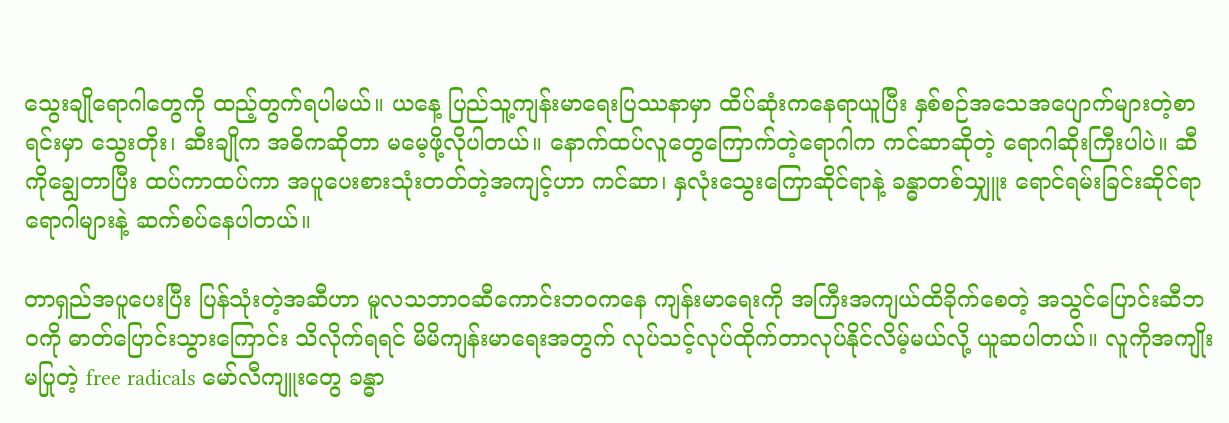သွေးချိုရောဂါတွေကို ထည့်တွက်ရပါမယ်။ ယနေ့ ပြည်သူ့ကျန်းမာရေးပြဿနာမှာ ထိပ်ဆုံးကနေရာယူပြီး နှစ်စဉ်အသေအပျောက်များတဲ့စာရင်းမှာ သွေးတိုး၊ ဆီးချိုက အဓိကဆိုတာ မမေ့ဖို့လိုပါတယ်။ နောက်ထပ်လူတွေကြောက်တဲ့ရောဂါက ကင်ဆာဆိုတဲ့ ရောဂါဆိုးကြီးပါပဲ။ ဆီကိုချွေတာပြီး ထပ်ကာထပ်ကာ အပူပေးစားသုံးတတ်တဲ့အကျင့်ဟာ ကင်ဆာ၊ နှလုံးသွေးကြောဆိုင်ရာနဲ့ ခန္ဓာတစ်သျှူး ရောင်ရမ်းခြင်းဆိုင်ရာရောဂါများနဲ့ ဆက်စပ်နေပါတယ်။

တာရှည်အပူပေးပြီး ပြန်သုံးတဲ့အဆီဟာ မူလသဘာဝဆီကောင်းဘဝကနေ ကျန်းမာရေးကို အကြီးအကျယ်ထိခိုက်စေတဲ့ အသွင်ပြောင်းဆီဘဝကို ဓာတ်ပြောင်းသွားကြောင်း သိလိုက်ရရင် မိမိကျန်းမာရေးအတွက် လုပ်သင့်လုပ်ထိုက်တာလုပ်နိုင်လိမ့်မယ်လို့ ယူဆပါတယ်။ လူကိုအကျိုးမပြုတဲ့ free radicals မော်လီကျူးတွေ ခန္ဓာ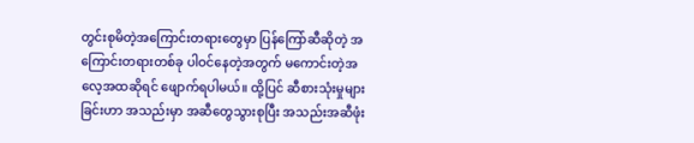တွင်းစုမိတဲ့အကြောင်းတရားတွေမှာ ပြန်ကြော်ဆီဆိုတဲ့ အကြောင်းတရားတစ်ခု ပါဝင်နေတဲ့အတွက် မကောင်းတဲ့အလေ့အထဆိုရင် ဖျောက်ရပါမယ်။ ထို့ပြင် ဆီစားသုံးမှုများခြင်းဟာ အသည်းမှာ အဆီတွေသွားစုပြီး အသည်းအဆီဖုံး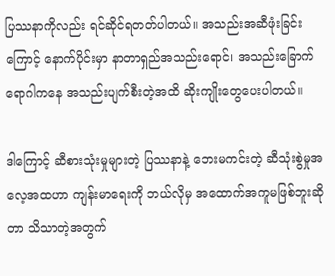ပြဿနာကိုလည်း ရင်ဆိုင်ရတတ်ပါတယ်။ အသည်းအဆီဖုံးခြင်းကြောင့် နောက်ပိုင်းမှာ နာတာရှည်အသည်းရောင်၊ အသည်းခြောက်ရောဂါကနေ အသည်းပျက်စီးတဲ့အထိ ဆိုးကျိုးတွေပေးပါတယ်။

ဒါကြောင့် ဆီစားသုံးမှုများတဲ့ ပြဿနာနဲ့ ဘေးမကင်းတဲ့ ဆီသုံးစွဲမှုအလေ့အထဟာ ကျန်းမာရေးကို ဘယ်လိုမှ အထောက်အကူမဖြစ်ဘူးဆိုတာ သိသာတဲ့အတွက်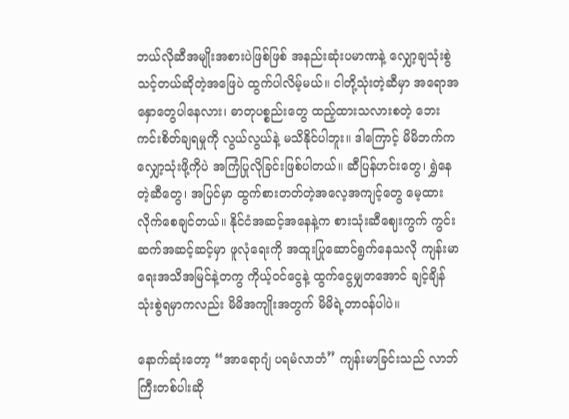ဘယ်လိုဆီအမျိုးအစားပဲဖြစ်ဖြစ် အနည်းဆုံးပမာဏနဲ့ လျှော့ချသုံးစွဲသင့်တယ်ဆိုတဲ့အဖြေပဲ ထွက်ပါလိမ့်မယ်။ ငါတို့သုံးတဲ့ဆီမှာ အရောအနှောတွေပါနေလား၊ ဓာတုပစ္စည်းတွေ ထည့်ထားသလားစတဲ့ ဘေးကင်းစိတ်ချရမှုကို လွယ်လွယ်နဲ့ မသိနိုင်ပါဘူး။ ဒါကြောင့် မိမိဘက်က လျှော့သုံးဖို့ကိုပဲ အကြံပြုလိုခြင်းဖြစ်ပါတယ်။ ဆီပြန်ဟင်းတွေ၊ ရွှဲနေတဲ့ဆီတွေ၊ အပြင်မှာ ထွက်စားတတ်တဲ့အလေ့အကျင့်တွေ မေ့ထားလိုက်စေချင်တယ်။ နိုင်ငံအဆင့်အနေနဲ့က စားသုံးဆီဈေးကွက် ကွင်းဆက်အဆင့်ဆင့်မှာ ဖူလုံရေးကို အထူးပြုဆောင်ရွက်နေသလို ကျန်းမာရေးအသိအမြင်နဲ့တကွ ကိုယ့်ဝင်ငွေနဲ့ ထွက်ငွေမျှတအောင် ချင့်ချိန်သုံးစွဲရမှာကလည်း မိမိအကျိုးအတွက် မိမိရဲ့တာဝန်ပါပဲ။

နောက်ဆုံးတော့ “အာရောဂျံ ပရမံလာဘံ” ကျန်းမာခြင်းသည် လာဘ်ကြီးတစ်ပါးဆို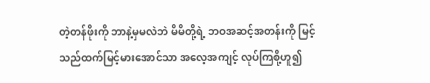တဲ့တန်ဖိုးကို ဘာနဲ့မှမလဲဘဲ မိမိတို့ရဲ့ ဘဝအဆင့်အတန်းကို မြင့်သည်ထက်မြင့်မားအောင်သာ အလေ့အကျင့် လုပ်ကြစို့ဟူ၍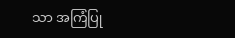သာ အကြံပြု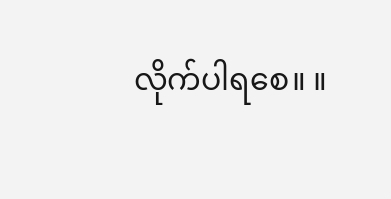လိုက်ပါရစေ။ ။